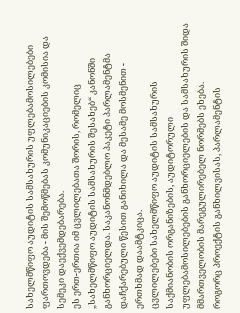სახელმწიფო აუდიტის სამსახურის უფლებამოსილებები ფართოვდება - მის შემოწმებას კომუნიკაციების კომისია და სემეკი დაექვემდებარება.
ეს ერთ-ერთია იმ ცვლილებათა შორის, რომელიც „სახელმწიფო აუდიტის სამსახურის შესახებ“ კანონში განხორციელდა. საკანონმდებლო პაკეტი პარლამენტმა დაჩქარებული წესით განიხილა და მესამე მოსმენით - ერთხმად დაამტკიცა.
ცვლილებები სახელმწიფო აუდიტის სამსახურის საქმიანობის ორგანიზების, აუდიტორული უფლებამოსილებების განხორციელების და სამსახურის შიდა მმართველობის მარეგულირებელ ნორმებს ეხება.
როგორც პროექტის განხილვისას, პარლამენტის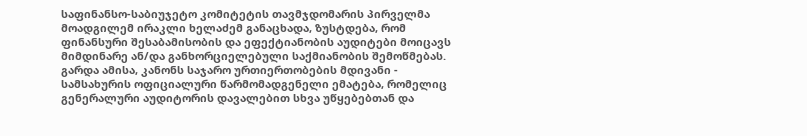საფინანსო-საბიუჯეტო კომიტეტის თავმჯდომარის პირველმა მოადგილემ ირაკლი ხელაძემ განაცხადა, ზუსტდება, რომ ფინანსური შესაბამისობის და ეფექტიანობის აუდიტები მოიცავს მიმდინარე ან/და განხორციელებული საქმიანობის შემოწმებას.
გარდა ამისა, კანონს საჯარო ურთიერთობების მდივანი - სამსახურის ოფიციალური წარმომადგენელი ემატება, რომელიც გენერალური აუდიტორის დავალებით სხვა უწყებებთან და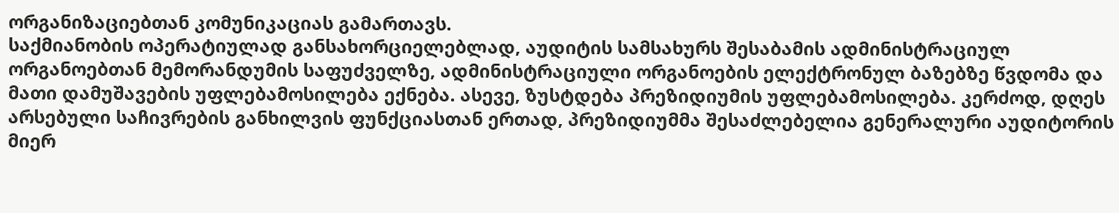ორგანიზაციებთან კომუნიკაციას გამართავს.
საქმიანობის ოპერატიულად განსახორციელებლად, აუდიტის სამსახურს შესაბამის ადმინისტრაციულ ორგანოებთან მემორანდუმის საფუძველზე, ადმინისტრაციული ორგანოების ელექტრონულ ბაზებზე წვდომა და მათი დამუშავების უფლებამოსილება ექნება. ასევე, ზუსტდება პრეზიდიუმის უფლებამოსილება. კერძოდ, დღეს არსებული საჩივრების განხილვის ფუნქციასთან ერთად, პრეზიდიუმმა შესაძლებელია გენერალური აუდიტორის მიერ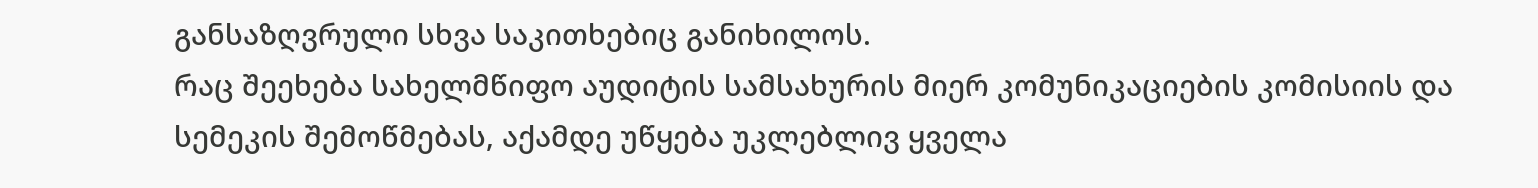განსაზღვრული სხვა საკითხებიც განიხილოს.
რაც შეეხება სახელმწიფო აუდიტის სამსახურის მიერ კომუნიკაციების კომისიის და სემეკის შემოწმებას, აქამდე უწყება უკლებლივ ყველა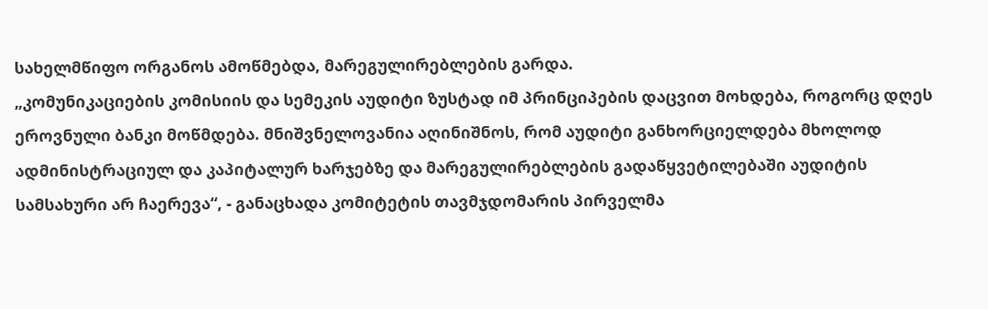სახელმწიფო ორგანოს ამოწმებდა, მარეგულირებლების გარდა.
„კომუნიკაციების კომისიის და სემეკის აუდიტი ზუსტად იმ პრინციპების დაცვით მოხდება, როგორც დღეს ეროვნული ბანკი მოწმდება. მნიშვნელოვანია აღინიშნოს, რომ აუდიტი განხორციელდება მხოლოდ ადმინისტრაციულ და კაპიტალურ ხარჯებზე და მარეგულირებლების გადაწყვეტილებაში აუდიტის სამსახური არ ჩაერევა“, - განაცხადა კომიტეტის თავმჯდომარის პირველმა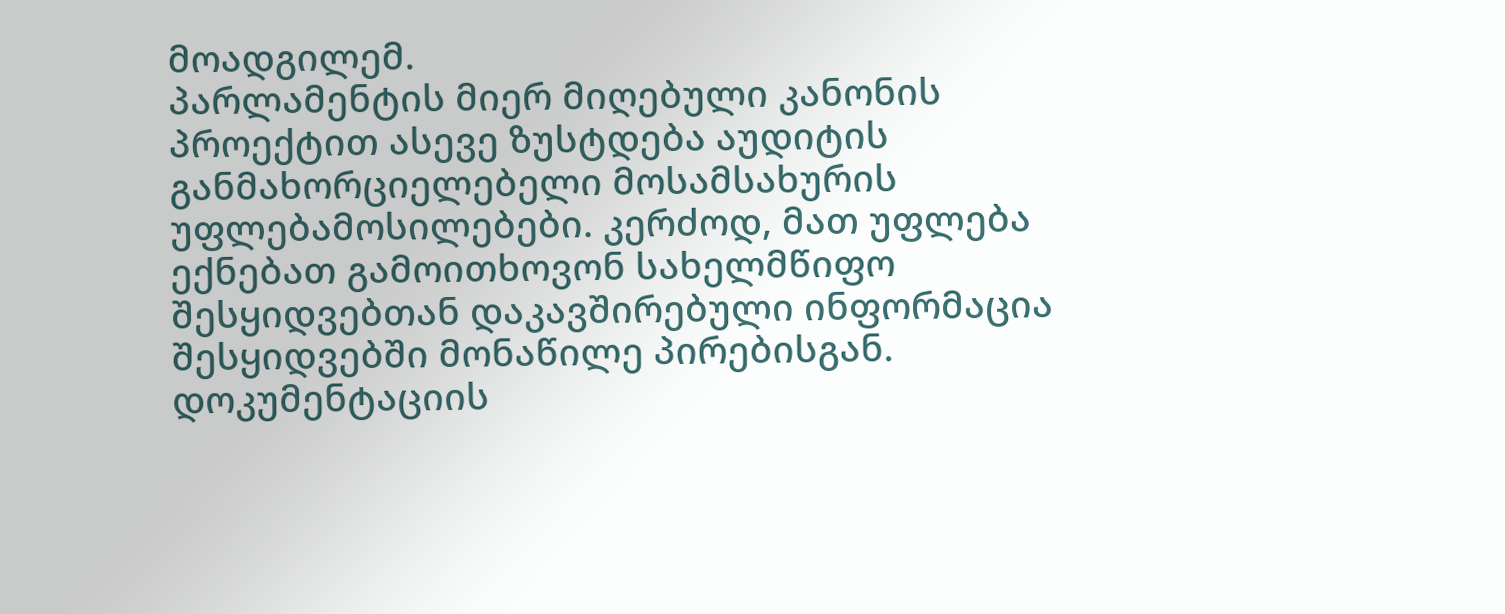მოადგილემ.
პარლამენტის მიერ მიღებული კანონის პროექტით ასევე ზუსტდება აუდიტის განმახორციელებელი მოსამსახურის უფლებამოსილებები. კერძოდ, მათ უფლება ექნებათ გამოითხოვონ სახელმწიფო შესყიდვებთან დაკავშირებული ინფორმაცია შესყიდვებში მონაწილე პირებისგან. დოკუმენტაციის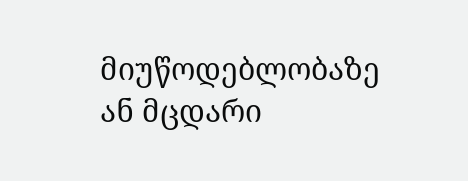მიუწოდებლობაზე ან მცდარი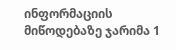ინფორმაციის მიწოდებაზე ჯარიმა 1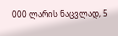000 ლარის ნაცვლად, 5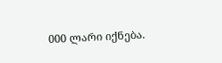000 ლარი იქნება.